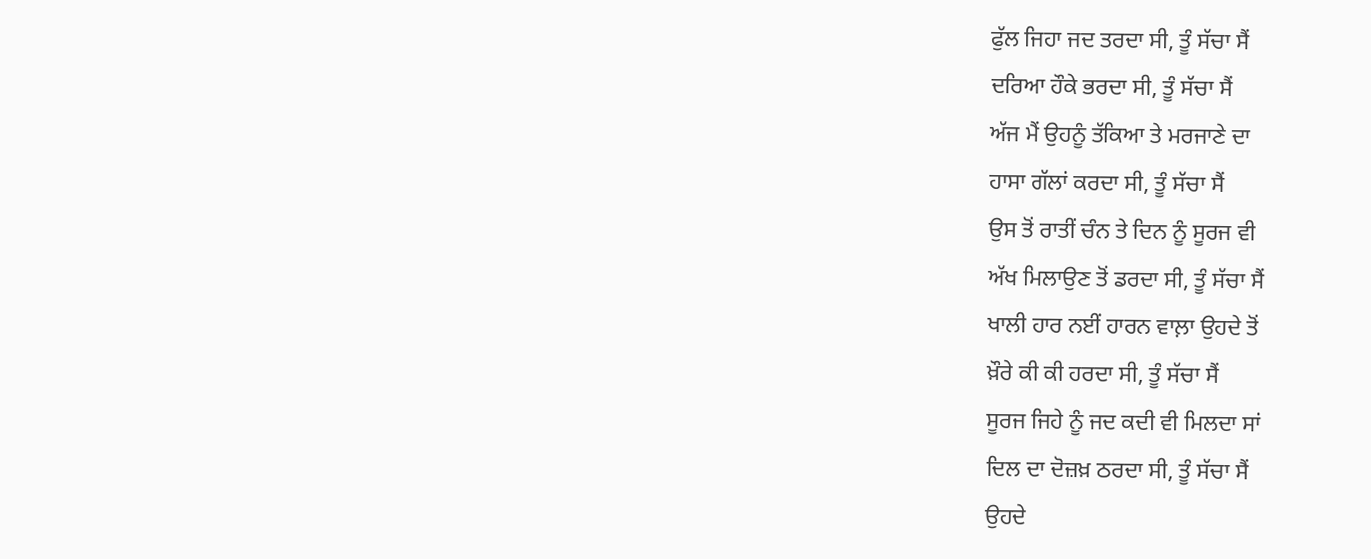ਫੁੱਲ ਜਿਹਾ ਜਦ ਤਰਦਾ ਸੀ, ਤੂੰ ਸੱਚਾ ਸੈਂ
ਦਰਿਆ ਹੌਕੇ ਭਰਦਾ ਸੀ, ਤੂੰ ਸੱਚਾ ਸੈਂ
ਅੱਜ ਮੈਂ ਉਹਨੂੰ ਤੱਕਿਆ ਤੇ ਮਰਜਾਣੇ ਦਾ
ਹਾਸਾ ਗੱਲਾਂ ਕਰਦਾ ਸੀ, ਤੂੰ ਸੱਚਾ ਸੈਂ
ਉਸ ਤੋਂ ਰਾਤੀਂ ਚੰਨ ਤੇ ਦਿਨ ਨੂੰ ਸੂਰਜ ਵੀ
ਅੱਖ ਮਿਲਾਉਣ ਤੋਂ ਡਰਦਾ ਸੀ, ਤੂੰ ਸੱਚਾ ਸੈਂ
ਖਾਲੀ ਹਾਰ ਨਈਂ ਹਾਰਨ ਵਾਲ਼ਾ ਉਹਦੇ ਤੋਂ
ਖ਼ੌਰੇ ਕੀ ਕੀ ਹਰਦਾ ਸੀ, ਤੂੰ ਸੱਚਾ ਸੈਂ
ਸੂਰਜ ਜਿਹੇ ਨੂੰ ਜਦ ਕਦੀ ਵੀ ਮਿਲਦਾ ਸਾਂ
ਦਿਲ ਦਾ ਦੋਜ਼ਖ਼ ਠਰਦਾ ਸੀ, ਤੂੰ ਸੱਚਾ ਸੈਂ
ਉਹਦੇ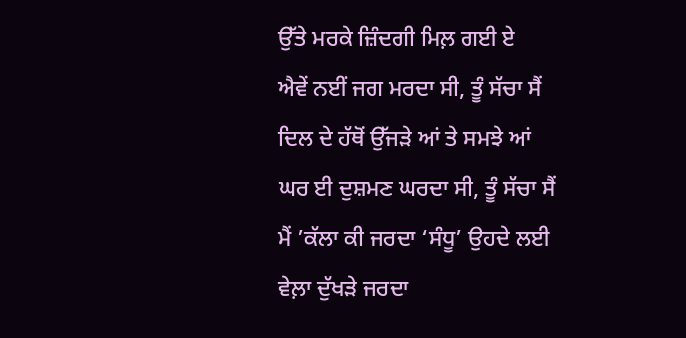ਉੱਤੇ ਮਰਕੇ ਜ਼ਿੰਦਗੀ ਮਿਲ਼ ਗਈ ਏ
ਐਵੇਂ ਨਈਂ ਜਗ ਮਰਦਾ ਸੀ, ਤੂੰ ਸੱਚਾ ਸੈਂ
ਦਿਲ ਦੇ ਹੱਥੋਂ ਉੱਜੜੇ ਆਂ ਤੇ ਸਮਝੇ ਆਂ
ਘਰ ਈ ਦੁਸ਼ਮਣ ਘਰਦਾ ਸੀ, ਤੂੰ ਸੱਚਾ ਸੈਂ
ਮੈਂ ’ਕੱਲਾ ਕੀ ਜਰਦਾ ‘ਸੰਧੂ’ ਉਹਦੇ ਲਈ
ਵੇਲ਼ਾ ਦੁੱਖੜੇ ਜਰਦਾ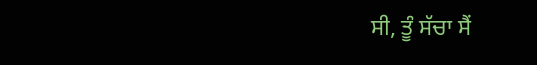ਸੀ, ਤੂੰ ਸੱਚਾ ਸੈਂ